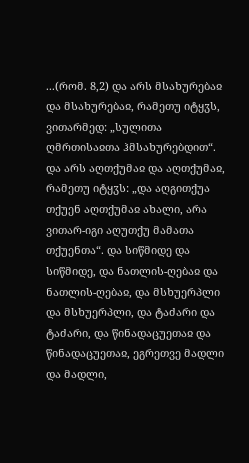...(რომ. 8,2) და არს მსახურებაჲ და მსახურებაჲ, რამეთუ იტყჳს, ვითარმედ: „სულითა ღმრთისაჲთა ჰმსახურებდით“. და არს აღთქუმაჲ და აღთქუმაჲ, რამეთუ იტყჳს: „და აღგითქუა თქუენ აღთქუმაჲ ახალი, არა ვითარ-იგი აღუთქუ მამათა თქუენთა“. და სიწმიდე და სიწმიდე, და ნათლის-ღებაჲ და ნათლის-ღებაჲ, და მსხუერპლი და მსხუერპლი, და ტაძარი და ტაძარი, და წინადაცუეთაჲ და წინადაცუეთაჲ, ეგრეთვე მადლი და მადლი,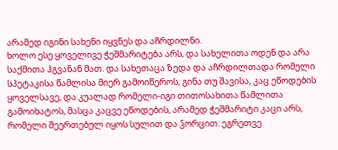არამედ იგინი სახენი იყვნეს და აჩრდილნი.
ხოლო ესე ყოველივე ჭეშმარიტება არს, და სახელითა ოდენ და არა საქმითა ჰგვანან მათ. და სახეთაცა ზედა და აჩრდილთადა რომელი სპეტაკისა წამლისა მიერ გამოიწეროს, გინა თუ შავისა, კაც ეწოდების ყოველსავე, და კუალად რომელი-იგი თითოსახითა წამლითა გამოიხატოს, მასცა კაცვე ეწოდების, არამედ ჭეშმარიტი კაცი არს, რომელი შეერთებულ იყოს სულით და ჴორცით. ეგრეთვე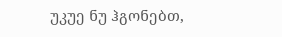უკუე ნუ ჰგონებთ,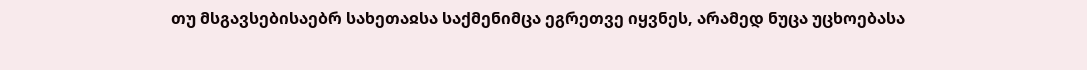თუ მსგავსებისაებრ სახეთაჲსა საქმენიმცა ეგრეთვე იყვნეს, არამედ ნუცა უცხოებასა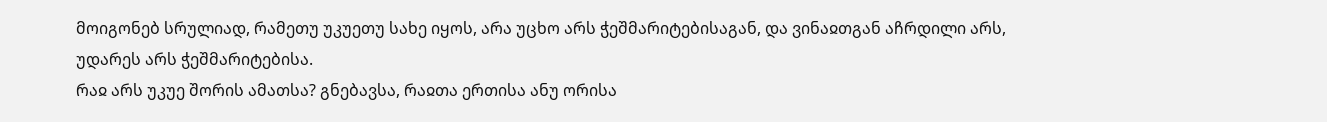მოიგონებ სრულიად, რამეთუ უკუეთუ სახე იყოს, არა უცხო არს ჭეშმარიტებისაგან, და ვინაჲთგან აჩრდილი არს, უდარეს არს ჭეშმარიტებისა.
რაჲ არს უკუე შორის ამათსა? გნებავსა, რაჲთა ერთისა ანუ ორისა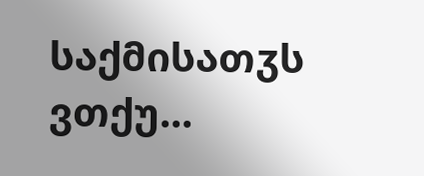საქმისათჳს ვთქუ...